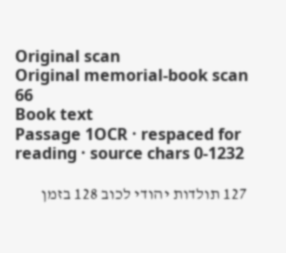Original scan
Original memorial-book scan 66
Book text
Passage 1OCR · respaced for reading · source chars 0-1232

127 תולדות יהודי לכוב 128 בזמן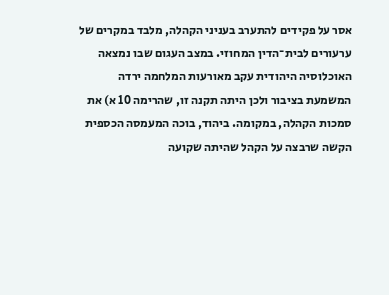אסר על פקידים להתערב בעניני הקהלה, מלבד במקרים של ערעורים לבית־הדין המחוזי. במצב העגום שבו נמצאה האוכלוסיה היהודית עקב מאורעות המלחמה ירדה המשמעת בציבור ולכן היתה תקנה זו, שהרימה 10 א) את סמכות הקהלה, במקומה. ביהוד, בוכה המעמסה הכספית הקשה שרבצה על הקהל שהיתה שקועה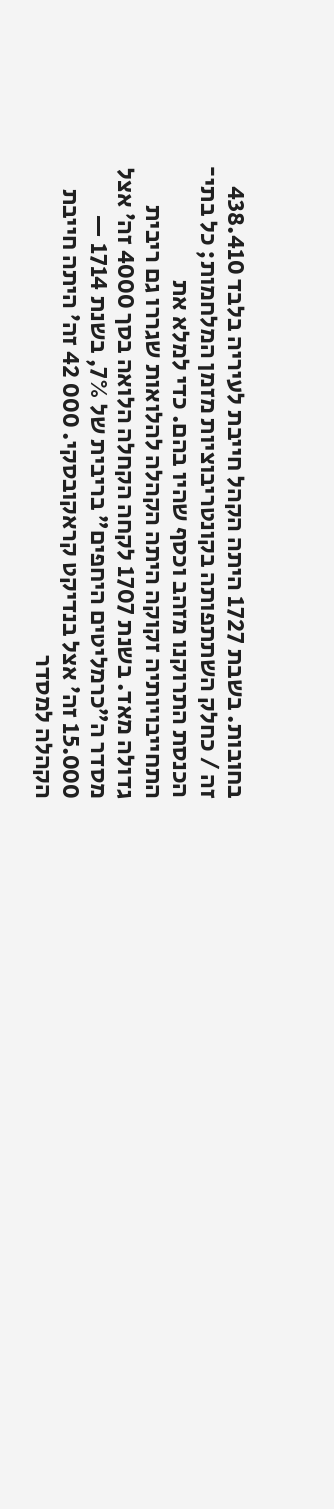בחובות. בשבת 1727 היתה הקהל חייבת לעיריה בלבד 438.410 זה / כחלק השתתפותה בקונטריבוציות מזמן המלחמות; כל בתי־ הכנסת התרוקנו מזהב וכסף שהיו בהם. כדי למלא את התחייבויותיה זקוקה היתה הקהלה להלואות שגררו גם ריבית גדולה מאד. בשנת 1707 לקחה הקחלה הלואה בסך 4000 זה׳ אצל מסדר ה״כרמליטים היחפים״ בריבית של 7%, בשנת 1714 — 15.000 זה׳ אצל בנדיקט קראקובסקי. 000 42 זה׳ היתה חייבת הקהלה למסדר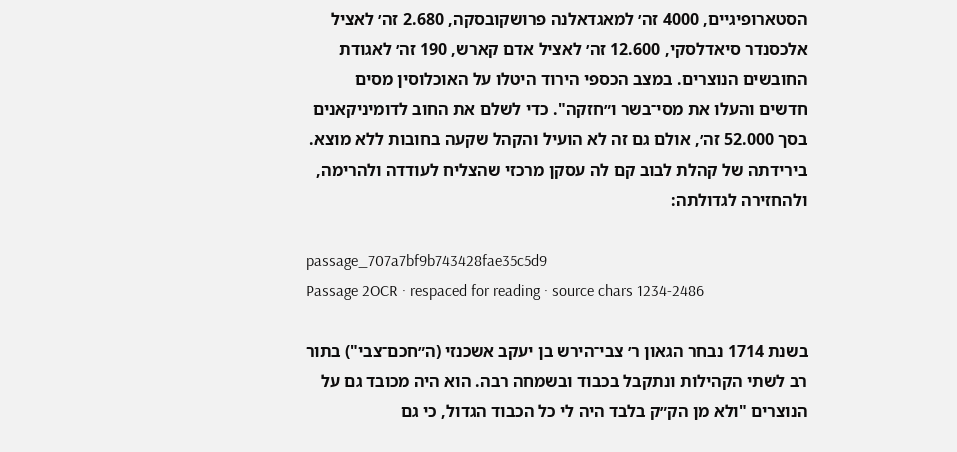הסטארופיגיים, 4000 זה׳ למאגדאלנה פרושקובסקה, 2.680 זה׳ לאציל אלכסנדר סיאדלסקי, 12.600 זה׳ לאציל אדם קארש, 190 זה׳ לאגודת החובשים הנוצרים. במצב הכספי הירוד היטלו על האוכלוסין מסים חדשים והעלו את מסי־בשר ו״חזקה". כדי לשלם את החוב לדומיניקאנים בסך 52.000 זה׳, אולם גם זה לא הועיל והקהל שקעה בחובות ללא מוצא. בירידתה של קהלת לבוב קם לה עסקן מרכזי שהצליח לעודדה ולהרימה, ולהחזירה לגדולתה:

passage_707a7bf9b743428fae35c5d9
Passage 2OCR · respaced for reading · source chars 1234-2486

בשנת 1714 נבחר הגאון ר׳ צבי־הירש בן יעקב אשכנזי (ה״חכם־צבי") בתור רב לשתי הקהילות ונתקבל בכבוד ובשמחה רבה. הוא היה מכובד גם על הנוצרים "ולא מן הק״ק בלבד היה לי כל הכבוד הגדול, כי גם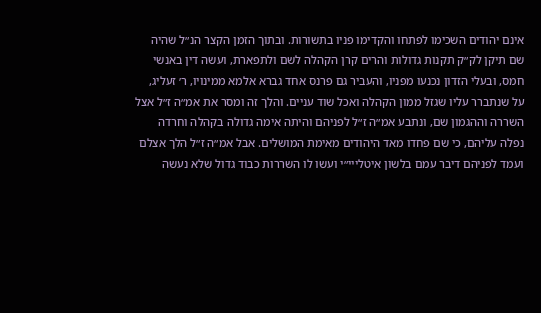אינם יהודים השכימו לפתחו והקדימו פניו בתשורות. ובתוך הזמן הקצר הנ״ל שהיה שם תיקן לק״ק תקנות גדולות והרים קרן הקהלה לשם ולתפארת, ועשה דין באנשי חמס, ובעלי הזדון נכנעו מפניו, והעביר גם פרנס אחד גברא אלמא ממינויו, ר׳ זעליג, על שנתברר עליו שגזל ממון הקהלה ואכל שוד עניים. והלך זה ומסר את אמ״ה ז״ל אצל השררה וההגמון שם, ונתבע אמ״ה ז״ל לפניהם והיתה אימה גדולה בקהלה וחרדה נפלה עליהם, כי שם פחדו מאד היהודים מאימת המושלים. אבל אמ״ה ז״ל הלך אצלם ועמד לפניהם דיבר עמם בלשון איטלייי״י ועשו לו השררות כבוד גדול שלא נעשה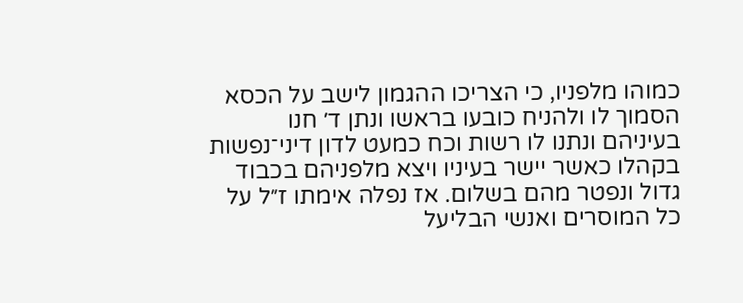כמוהו מלפניו, כי הצריכו ההגמון לישב על הכסא הסמוך לו ולהניח כובעו בראשו ונתן ד׳ חנו בעיניהם ונתנו לו רשות וכח כמעט לדון דיני־נפשות בקהלו כאשר יישר בעיניו ויצא מלפניהם בכבוד גדול ונפטר מהם בשלום. אז נפלה אימתו ז״ל על כל המוסרים ואנשי הבליעל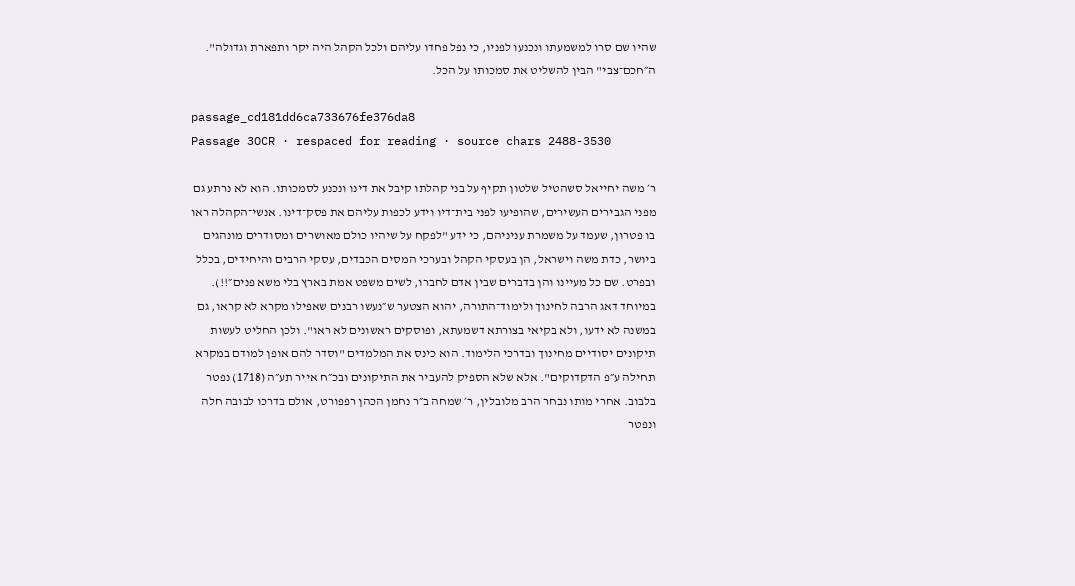שהיו שם סרו למשמעתו ונכנעו לפניו, כי נפל פחדו עליהם ולכל הקהל היה יקר ותפארת וגדולה". ה״חכם־צבי" הבין להשליט את סמכותו על הכל.

passage_cd181dd6ca733676fe376da8
Passage 3OCR · respaced for reading · source chars 2488-3530

ר׳ משה יחייאל סשהטיל שלטון תקיף על בני קהלתו קיבל את דינו ונכנע לסמכותו. הוא לא נרתע גם מפני הגבירים העשירים, שהופיעו לפני בית־דיו וידע לכפות עליהם את פסק־דינו. אנשי־הקהלה ראו בו פטרון, שעמד על משמרת עניניהם, כי ידע "לפקח על שיהיו כולם מאושרים ומסודרים מונהגים ביושר, כדת משה וישראל, הן בעסקי הקהל ובערכי המסים הכבדים, עסקי הרבים והיחידים, בכלל ובפרט. שם כל מעיינו והן בדברים שבין אדם לחברו, לשים משפט אמת בארץ בלי משא פנים״!!). במיוחד דאג הרבה לחינוך ולימוד־התורה, יהוא הצטער ש״נעשו רבנים שאפילו מקרא לא קראו, גם במשנה לא ידעו, ולא בקיאי בצורתא דשמעתא, ופוסקים ראשונים לא ראו". ולכן החליט לעשות תיקונים יסודיים מחינוך ובדרכי הלימוד. הוא כינס את המלמדים "וסדר להם אופן למודם במקרא תחילה ע״פ הדקדוקים". אלא שלא הספיק להעביר את התיקונים ובכ״ח אייר תע״ה (1718) נפטר בלבוב. אחרי מותו נבחר הרב מלובלין, ר׳ שמחה ב״ר נחמן הכהן רפפורט, אולם בדרכו לבובה חלה ונפטר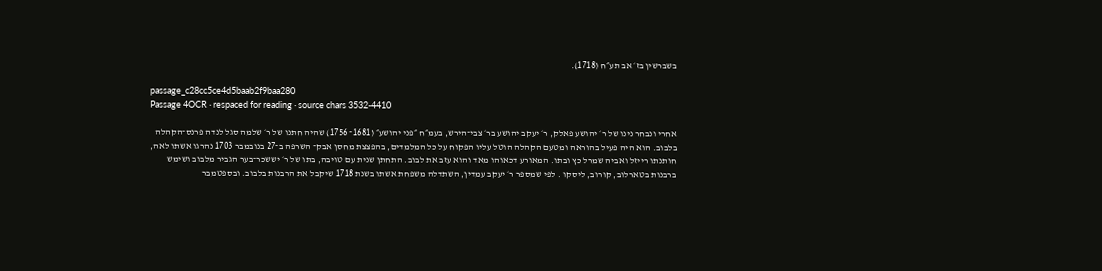בשברשין בז׳ אב תע״ח (1718).

passage_c28cc5ce4d5baab2f9baa280
Passage 4OCR · respaced for reading · source chars 3532-4410

אחרי ונבחר נינו של ר׳ יהושע פאלק, ר׳ יעקב יהושע בר׳ צבי־הירש, בעמ״ח ״פני יהושע״ (1681־ 1756) שהיה חתנו של ר׳ שלמה סגל לנדה פרנס־הקהלה בלבוב. הוא היה פעיל בהוראה ומטעם הקהלה הוטל עליו הפקוח על כל המלמדים, בהפצצת מחסן אבק־ השרפה ב־27 בנובמבר 1703 נהרגו אשתו לאה, חותנתו רייזל ואביה שמרל כץ ובתו. המאורע דכאוהו מאד והוא עזב את לבוב. התחתן שנית עם טויבה, בתו של ר׳ יששכר־בער הגביר מלבוב ושימש ברבנות בטארלוב, קורוב, ליסקו . לפי שמספר ר׳ יעקב עמדין, השתדלה משפחת אשתו בשנת 1718 שיקבל את הרבנות בלבוב. ובספטמבר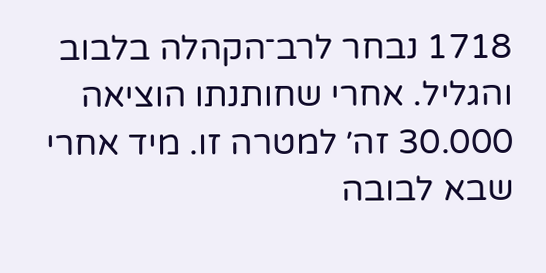1718 נבחר לרב־הקהלה בלבוב והגליל. אחרי שחותנתו הוציאה 30.000 זה׳ למטרה זו. מיד אחרי שבא לבובה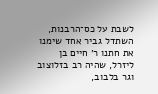לשבת על כס־הרבנות, השתדל גביר אחד שימנו את חתנו ר׳ חיים בן ליזרל, שהיה רב בזלוצוב וגר בלבוב,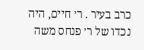כרב בעיר . ר׳ חיים, היה נכדו של ר׳ פנחס משה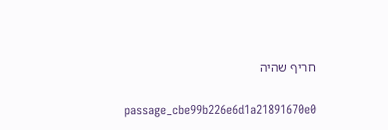חריף שהיה

passage_cbe99b226e6d1a21891670e0